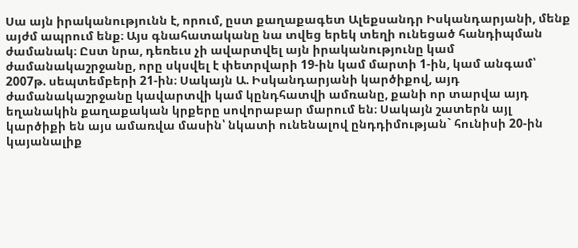Սա այն իրականությունն է, որում, ըստ քաղաքագետ Ալեքսանդր Իսկանդարյանի, մենք այժմ ապրում ենք։ Այս գնահատականը նա տվեց երեկ տեղի ունեցած հանդիպման ժամանակ։ Ըստ նրա, դեռեւս չի ավարտվել այն իրականությունը կամ ժամանակաշրջանը, որը սկսվել է փետրվարի 19-ին կամ մարտի 1-ին, կամ անգամ՝ 2007թ. սեպտեմբերի 21-ին։ Սակայն Ա. Իսկանդարյանի կարծիքով, այդ ժամանակաշրջանը կավարտվի կամ կընդհատվի ամռանը, քանի որ տարվա այդ եղանակին քաղաքական կրքերը սովորաբար մարում են։ Սակայն շատերն այլ կարծիքի են այս ամառվա մասին՝ նկատի ունենալով ընդդիմության` հունիսի 20-ին կայանալիք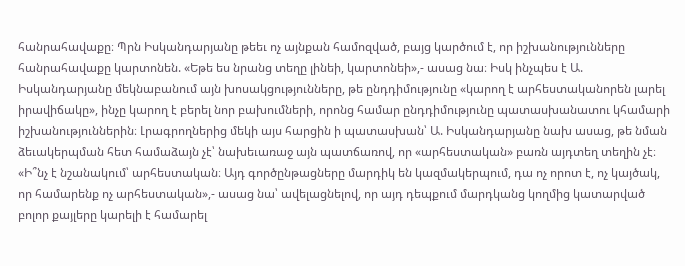հանրահավաքը։ Պրն Իսկանդարյանը թեեւ ոչ այնքան համոզված, բայց կարծում է, որ իշխանությունները հանրահավաքը կարտոնեն. «Եթե ես նրանց տեղը լինեի, կարտոնեի»,- ասաց նա։ Իսկ ինչպես է Ա. Իսկանդարյանը մեկնաբանում այն խոսակցությունները, թե ընդդիմությունը «կարող է արհեստականորեն լարել իրավիճակը», ինչը կարող է բերել նոր բախումների, որոնց համար ընդդիմությունը պատասխանատու կհամարի իշխանություններին։ Լրագրողներից մեկի այս հարցին ի պատասխան՝ Ա. Իսկանդարյանը նախ ասաց, թե նման ձեւակերպման հետ համաձայն չէ՝ նախեւառաջ այն պատճառով, որ «արհեստական» բառն այդտեղ տեղին չէ։ «Ի՞նչ է նշանակում՝ արհեստական։ Այդ գործընթացները մարդիկ են կազմակերպում, դա ոչ որոտ է, ոչ կայծակ, որ համարենք ոչ արհեստական»,- ասաց նա՝ ավելացնելով, որ այդ դեպքում մարդկանց կողմից կատարված բոլոր քայլերը կարելի է համարել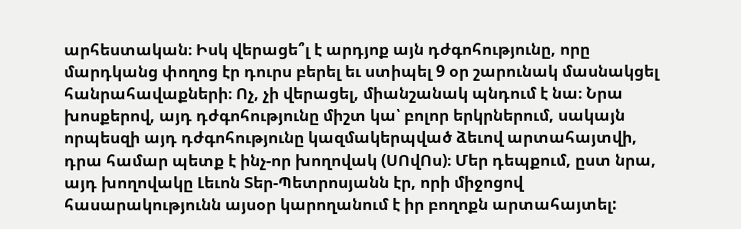արհեստական։ Իսկ վերացե՞լ է արդյոք այն դժգոհությունը, որը մարդկանց փողոց էր դուրս բերել եւ ստիպել 9 օր շարունակ մասնակցել հանրահավաքների։ Ոչ, չի վերացել, միանշանակ պնդում է նա։ Նրա խոսքերով, այդ դժգոհությունը միշտ կա՝ բոլոր երկրներում, սակայն որպեսզի այդ դժգոհությունը կազմակերպված ձեւով արտահայտվի, դրա համար պետք է ինչ-որ խողովակ (ՍՈվՈս)։ Մեր դեպքում, ըստ նրա, այդ խողովակը Լեւոն Տեր-Պետրոսյանն էր, որի միջոցով հասարակությունն այսօր կարողանում է իր բողոքն արտահայտել: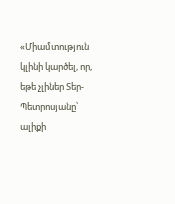«Միամտություն կլինի կարծել, որ, եթե չլիներ Տեր-Պետրոսյանը՝ ալիքի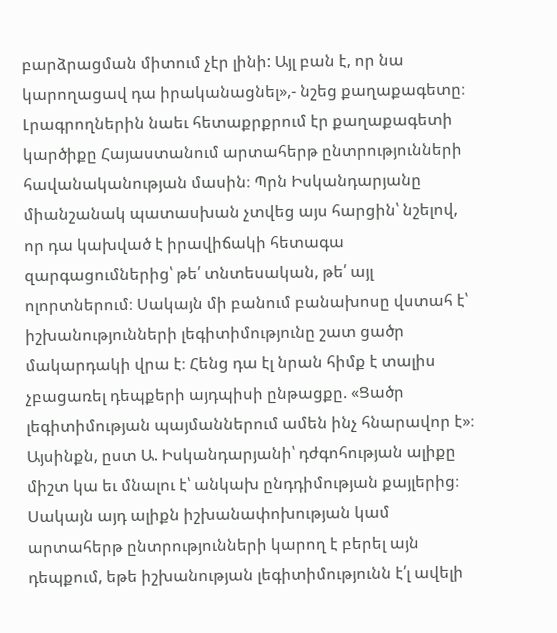բարձրացման միտում չէր լինի: Այլ բան է, որ նա կարողացավ դա իրականացնել»,- նշեց քաղաքագետը։
Լրագրողներին նաեւ հետաքրքրում էր քաղաքագետի կարծիքը Հայաստանում արտահերթ ընտրությունների հավանականության մասին։ Պրն Իսկանդարյանը միանշանակ պատասխան չտվեց այս հարցին՝ նշելով, որ դա կախված է իրավիճակի հետագա զարգացումներից՝ թե՛ տնտեսական, թե՛ այլ ոլորտներում։ Սակայն մի բանում բանախոսը վստահ է՝ իշխանությունների լեգիտիմությունը շատ ցածր մակարդակի վրա է։ Հենց դա էլ նրան հիմք է տալիս չբացառել դեպքերի այդպիսի ընթացքը. «Ցածր լեգիտիմության պայմաններում ամեն ինչ հնարավոր է»։ Այսինքն, ըստ Ա. Իսկանդարյանի՝ դժգոհության ալիքը միշտ կա եւ մնալու է՝ անկախ ընդդիմության քայլերից։ Սակայն այդ ալիքն իշխանափոխության կամ արտահերթ ընտրությունների կարող է բերել այն դեպքում, եթե իշխանության լեգիտիմությունն է՛լ ավելի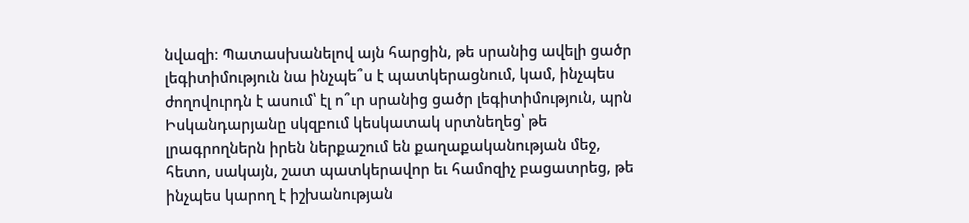նվազի։ Պատասխանելով այն հարցին, թե սրանից ավելի ցածր լեգիտիմություն նա ինչպե՞ս է պատկերացնում, կամ, ինչպես ժողովուրդն է ասում՝ էլ ո՞ւր սրանից ցածր լեգիտիմություն, պրն Իսկանդարյանը սկզբում կեսկատակ սրտնեղեց՝ թե լրագրողներն իրեն ներքաշում են քաղաքականության մեջ, հետո, սակայն, շատ պատկերավոր եւ համոզիչ բացատրեց, թե ինչպես կարող է իշխանության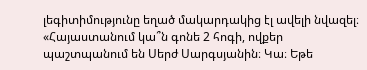լեգիտիմությունը եղած մակարդակից էլ ավելի նվազել։ «Հայաստանում կա՞ն գոնե 2 հոգի, ովքեր պաշտպանում են Սերժ Սարգսյանին։ Կա։ Եթե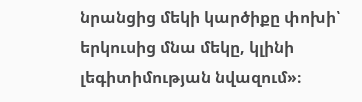նրանցից մեկի կարծիքը փոխի՝ երկուսից մնա մեկը, կլինի լեգիտիմության նվազում»։